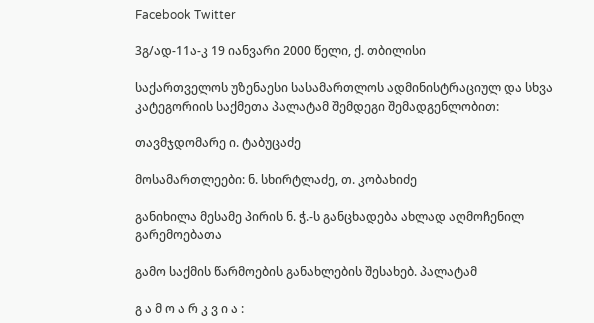Facebook Twitter

3გ/ად-11ა-კ 19 იანვარი 2000 წელი, ქ. თბილისი

საქართველოს უზენაესი სასამართლოს ადმინისტრაციულ და სხვა კატეგორიის საქმეთა პალატამ შემდეგი შემადგენლობით:

თავმჯდომარე ი. ტაბუცაძე

მოსამართლეები: ნ. სხირტლაძე, თ. კობახიძე

განიხილა მესამე პირის ნ. ჭ.-ს განცხადება ახლად აღმოჩენილ გარემოებათა

გამო საქმის წარმოების განახლების შესახებ. პალატამ

გ ა მ ო ა რ კ ვ ი ა :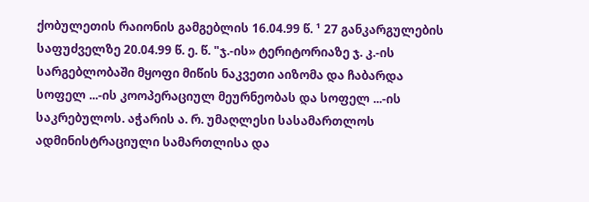ქობულეთის რაიონის გამგებლის 16.04.99 წ. ¹ 27 განკარგულების საფუძველზე 20.04.99 წ. ე. წ. "ჯ.-ის» ტერიტორიაზე ჯ. კ.-ის სარგებლობაში მყოფი მიწის ნაკვეთი აიზომა და ჩაბარდა სოფელ ...-ის კოოპერაციულ მეურნეობას და სოფელ ...-ის საკრებულოს. აჭარის ა. რ. უმაღლესი სასამართლოს ადმინისტრაციული სამართლისა და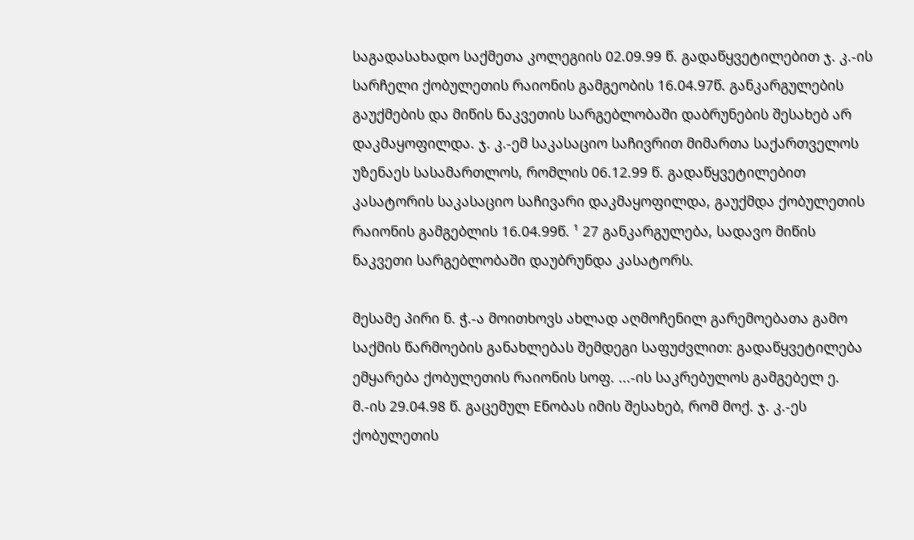საგადასახადო საქმეთა კოლეგიის 02.09.99 წ. გადაწყვეტილებით ჯ. კ.-ის სარჩელი ქობულეთის რაიონის გამგეობის 16.04.97წ. განკარგულების გაუქმების და მიწის ნაკვეთის სარგებლობაში დაბრუნების შესახებ არ დაკმაყოფილდა. ჯ. კ.-ემ საკასაციო საჩივრით მიმართა საქართველოს უზენაეს სასამართლოს, რომლის 06.12.99 წ. გადაწყვეტილებით კასატორის საკასაციო საჩივარი დაკმაყოფილდა, გაუქმდა ქობულეთის რაიონის გამგებლის 16.04.99წ. ¹ 27 განკარგულება, სადავო მიწის ნაკვეთი სარგებლობაში დაუბრუნდა კასატორს.

მესამე პირი ნ. ჭ.-ა მოითხოვს ახლად აღმოჩენილ გარემოებათა გამო საქმის წარმოების განახლებას შემდეგი საფუძვლით: გადაწყვეტილება ემყარება ქობულეთის რაიონის სოფ. ...-ის საკრებულოს გამგებელ ე. მ.-ის 29.04.98 წ. გაცემულ Eნობას იმის შესახებ, რომ მოქ. ჯ. კ.-ეს ქობულეთის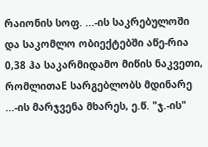რაიონის სოფ. ...-ის საკრებულოში და საკომლო ობიექტებში აწე-რია 0,38 ჰა საკარმიდამო მიწის ნაკვეთი, რომლითაE სარგებლობს მდინარე ...-ის მარჯვენა მხარეს, ე.წ. "ჯ.-ის"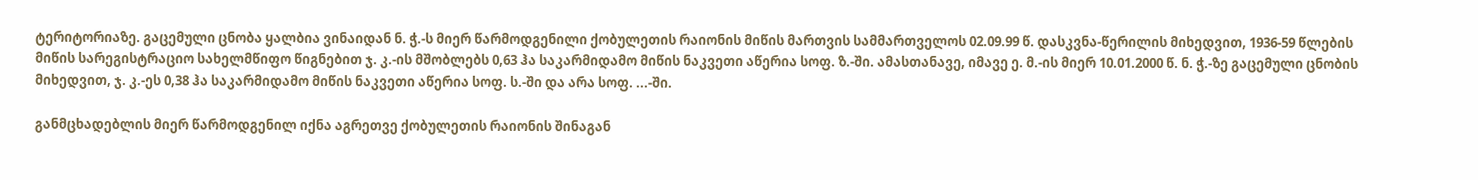ტერიტორიაზე. გაცემული ცნობა ყალბია ვინაიდან ნ. ჭ.-ს მიერ წარმოდგენილი ქობულეთის რაიონის მიწის მართვის სამმართველოს 02.09.99 წ. დასკვნა-წერილის მიხედვით, 1936-59 წლების მიწის სარეგისტრაციო სახელმწიფო წიგნებით ჯ. კ.-ის მშობლებს 0,63 ჰა საკარმიდამო მიწის ნაკვეთი აწერია სოფ. ზ.-ში. ამასთანავე, იმავე ე. მ.-ის მიერ 10.01.2000 წ. ნ. ჭ.-ზე გაცემული ცნობის მიხედვით, ჯ. კ.-ეს 0,38 ჰა საკარმიდამო მიწის ნაკვეთი აწერია სოფ. ს.-ში და არა სოფ. ...-ში.

განმცხადებლის მიერ წარმოდგენილ იქნა აგრეთვე ქობულეთის რაიონის შინაგან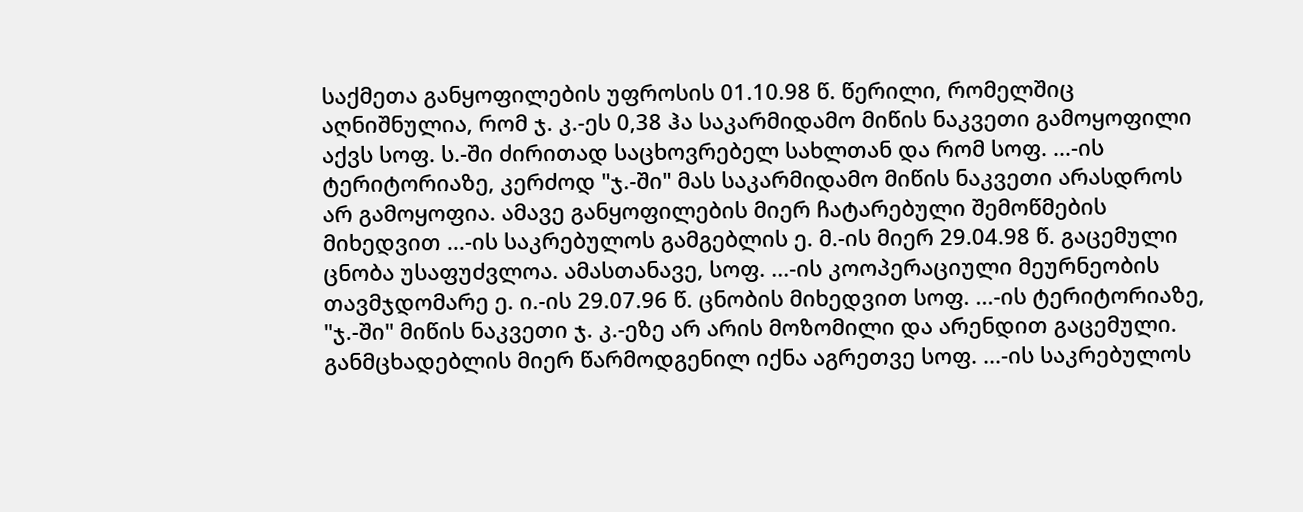საქმეთა განყოფილების უფროსის 01.10.98 წ. წერილი, რომელშიც აღნიშნულია, რომ ჯ. კ.-ეს 0,38 ჰა საკარმიდამო მიწის ნაკვეთი გამოყოფილი აქვს სოფ. ს.-ში ძირითად საცხოვრებელ სახლთან და რომ სოფ. ...-ის ტერიტორიაზე, კერძოდ "ჯ.-ში" მას საკარმიდამო მიწის ნაკვეთი არასდროს არ გამოყოფია. ამავე განყოფილების მიერ ჩატარებული შემოწმების მიხედვით ...-ის საკრებულოს გამგებლის ე. მ.-ის მიერ 29.04.98 წ. გაცემული ცნობა უსაფუძვლოა. ამასთანავე, სოფ. ...-ის კოოპერაციული მეურნეობის თავმჯდომარე ე. ი.-ის 29.07.96 წ. ცნობის მიხედვით სოფ. ...-ის ტერიტორიაზე, "ჯ.-ში" მიწის ნაკვეთი ჯ. კ.-ეზე არ არის მოზომილი და არენდით გაცემული. განმცხადებლის მიერ წარმოდგენილ იქნა აგრეთვე სოფ. ...-ის საკრებულოს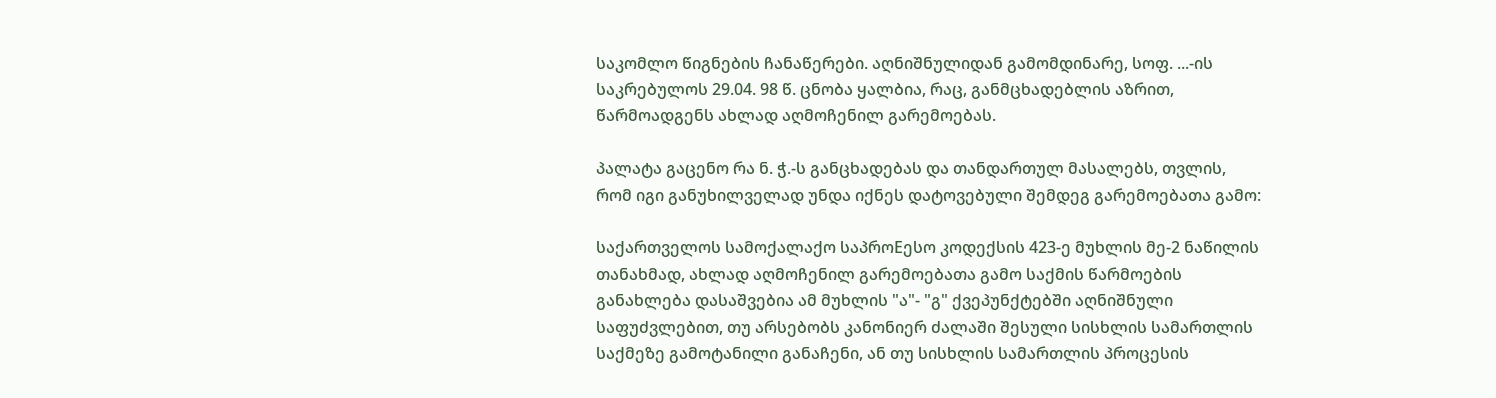საკომლო წიგნების ჩანაწერები. აღნიშნულიდან გამომდინარე, სოფ. ...-ის საკრებულოს 29.04. 98 წ. ცნობა ყალბია, რაც, განმცხადებლის აზრით, წარმოადგენს ახლად აღმოჩენილ გარემოებას.

პალატა გაცენო რა ნ. ჭ.-ს განცხადებას და თანდართულ მასალებს, თვლის, რომ იგი განუხილველად უნდა იქნეს დატოვებული შემდეგ გარემოებათა გამო:

საქართველოს სამოქალაქო საპროEესო კოდექსის 423-ე მუხლის მე-2 ნაწილის თანახმად, ახლად აღმოჩენილ გარემოებათა გამო საქმის წარმოების განახლება დასაშვებია ამ მუხლის "ა"- "გ" ქვეპუნქტებში აღნიშნული საფუძვლებით, თუ არსებობს კანონიერ ძალაში შესული სისხლის სამართლის საქმეზე გამოტანილი განაჩენი, ან თუ სისხლის სამართლის პროცესის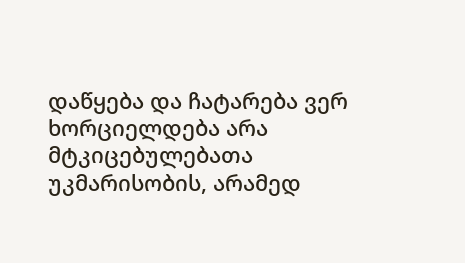დაწყება და ჩატარება ვერ ხორციელდება არა მტკიცებულებათა უკმარისობის, არამედ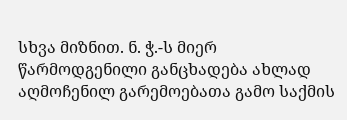სხვა მიზნით. ნ. ჭ.-ს მიერ წარმოდგენილი განცხადება ახლად აღმოჩენილ გარემოებათა გამო საქმის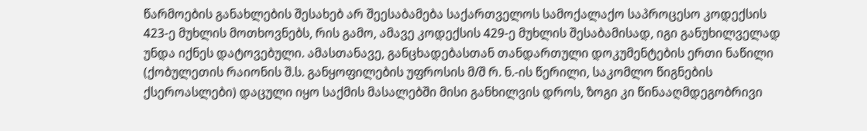წარმოების განახლების შესახებ არ შეესაბამება საქართველოს სამოქალაქო საპროცესო კოდექსის 423-ე მუხლის მოთხოვნებს, რის გამო, ამავე კოდექსის 429-ე მუხლის შესაბამისად, იგი განუხილველად უნდა იქნეს დატოვებული. ამასთანავე, განცხადებასთან თანდართული დოკუმენტების ერთი ნაწილი (ქობულეთის რაიონის შ.ს. განყოფილების უფროსის მ/შ რ. ნ.-ის წერილი, საკომლო წიგნების ქსეროასლები) დაცული იყო საქმის მასალებში მისი განხილვის დროს, ზოგი კი წინააღმდეგობრივი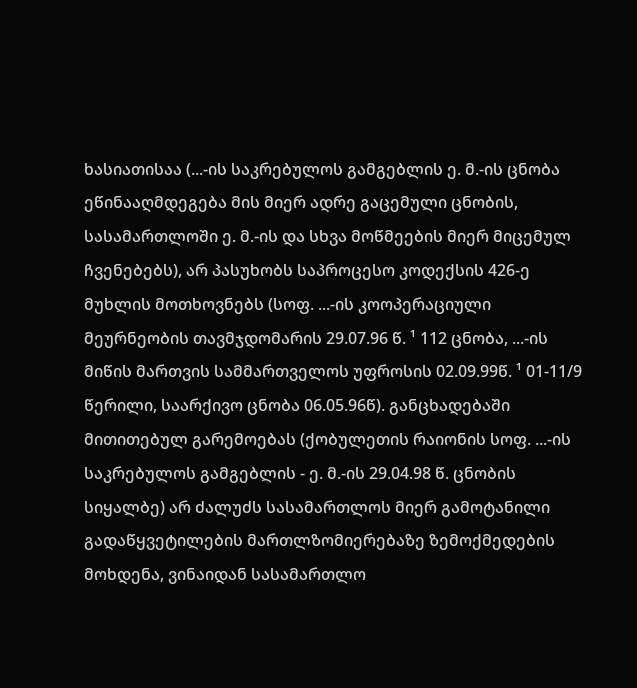ხასიათისაა (...-ის საკრებულოს გამგებლის ე. მ.-ის ცნობა ეწინააღმდეგება მის მიერ ადრე გაცემული ცნობის, სასამართლოში ე. მ.-ის და სხვა მოწმეების მიერ მიცემულ ჩვენებებს), არ პასუხობს საპროცესო კოდექსის 426-ე მუხლის მოთხოვნებს (სოფ. ...-ის კოოპერაციული მეურნეობის თავმჯდომარის 29.07.96 წ. ¹ 112 ცნობა, ...-ის მიწის მართვის სამმართველოს უფროსის 02.09.99წ. ¹ 01-11/9 წერილი, საარქივო ცნობა 06.05.96წ). განცხადებაში მითითებულ გარემოებას (ქობულეთის რაიონის სოფ. ...-ის საკრებულოს გამგებლის - ე. მ.-ის 29.04.98 წ. ცნობის სიყალბე) არ ძალუძს სასამართლოს მიერ გამოტანილი გადაწყვეტილების მართლზომიერებაზე ზემოქმედების მოხდენა, ვინაიდან სასამართლო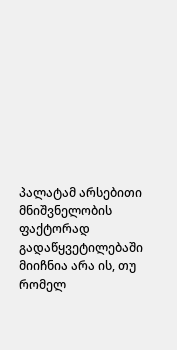პალატამ არსებითი მნიშვნელობის ფაქტორად გადაწყვეტილებაში მიიჩნია არა ის, თუ რომელ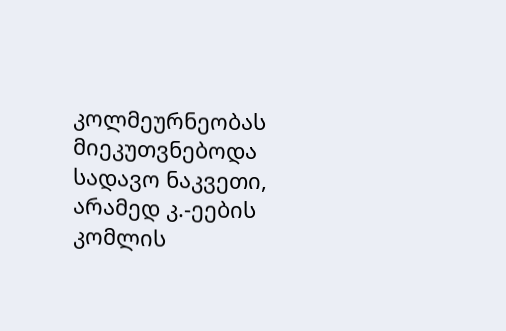კოლმეურნეობას მიეკუთვნებოდა სადავო ნაკვეთი, არამედ კ.-ეების კომლის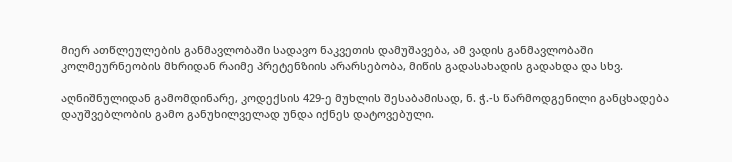მიერ ათწლეულების განმავლობაში სადავო ნაკვეთის დამუშავება, ამ ვადის განმავლობაში კოლმეურნეობის მხრიდან რაიმე პრეტენზიის არარსებობა, მიწის გადასახადის გადახდა და სხვ.

აღნიშნულიდან გამომდინარე, კოდექსის 429-ე მუხლის შესაბამისად, ნ. ჭ.-ს წარმოდგენილი განცხადება დაუშვებლობის გამო განუხილველად უნდა იქნეს დატოვებული.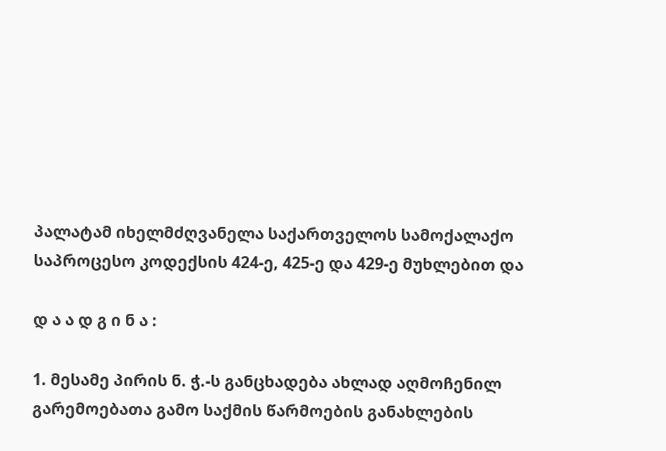პალატამ იხელმძღვანელა საქართველოს სამოქალაქო საპროცესო კოდექსის 424-ე, 425-ე და 429-ე მუხლებით და

დ ა ა დ გ ი ნ ა :

1. მესამე პირის ნ. ჭ.-ს განცხადება ახლად აღმოჩენილ გარემოებათა გამო საქმის წარმოების განახლების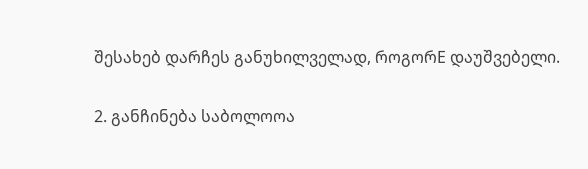შესახებ დარჩეს განუხილველად, როგორE დაუშვებელი.

2. განჩინება საბოლოოა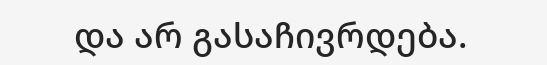და არ გასაჩივრდება.